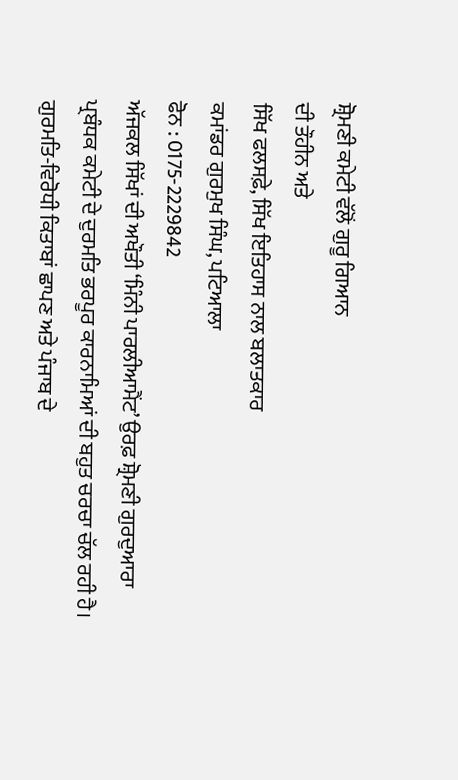ਸ਼੍ਰੋਮਣੀ ਕਮੇਟੀ ਵੱਲੋਂ ਗੁਰੂ ਗਿਆਨ
ਦੀ ਤੌਹੀਨ ਅਤੇ
ਸਿੱਖ ਫਲਸਫ਼ੇ, ਸਿੱਖ ਇਤਿਹਾਸ ਨਾਲ ਬਲਾਤਕਾਰ
ਕਮਾਂਡਰ ਗੁਰਮੁਖ ਸਿੰਘ, ਪਟਿਆਲਾ
ਫੋਨ : 0175-2229842
ਅੱਜਕਲ ਸਿੱਖਾਂ ਦੀ ਅਖੌਤੀ ‘ਮਿੰਨੀ ਪਾਰਲੀਆਮੈਂਟ’ ਉਰਫ਼ ਸ਼੍ਰੋਮਣੀ ਗੁਰਦੁਆਰਾ ਪ੍ਰਬੰਧਕ ਕਮੇਟੀ ਦੇ ਦੁਰਮਤਿ ਭਰਪੂਰ ਕਾਰਨਾਮਿਆਂ ਦੀ ਬਹੁਤ ਚਰਚਾ ਚੱਲ ਰਹੀ ਹੈ। ਗੁਰਮਤਿ-ਵਿਰੋਧੀ ਕਿਤਾਬਾਂ ਛਾਪਣ ਅਤੇ ਪੰਜਾਬ ਦੇ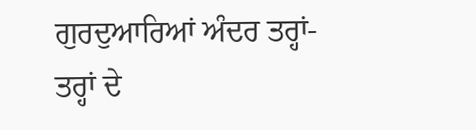ਗੁਰਦੁਆਰਿਆਂ ਅੰਦਰ ਤਰ੍ਹਾਂ-ਤਰ੍ਹਾਂ ਦੇ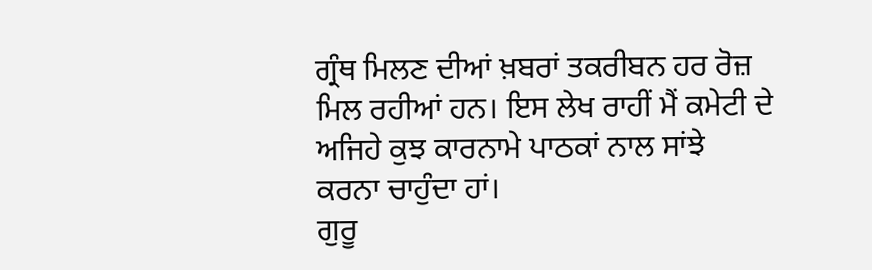ਗ੍ਰੰਥ ਮਿਲਣ ਦੀਆਂ ਖ਼ਬਰਾਂ ਤਕਰੀਬਨ ਹਰ ਰੋਜ਼ ਮਿਲ ਰਹੀਆਂ ਹਨ। ਇਸ ਲੇਖ ਰਾਹੀਂ ਮੈਂ ਕਮੇਟੀ ਦੇ ਅਜਿਹੇ ਕੁਝ ਕਾਰਨਾਮੇ ਪਾਠਕਾਂ ਨਾਲ ਸਾਂਝੇ ਕਰਨਾ ਚਾਹੁੰਦਾ ਹਾਂ।
ਗੁਰੂ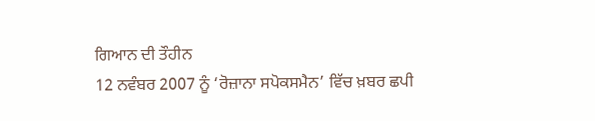ਗਿਆਨ ਦੀ ਤੌਹੀਨ
12 ਨਵੰਬਰ 2007 ਨੂੰ ‘ਰੋਜ਼ਾਨਾ ਸਪੋਕਸਮੈਨ’ ਵਿੱਚ ਖ਼ਬਰ ਛਪੀ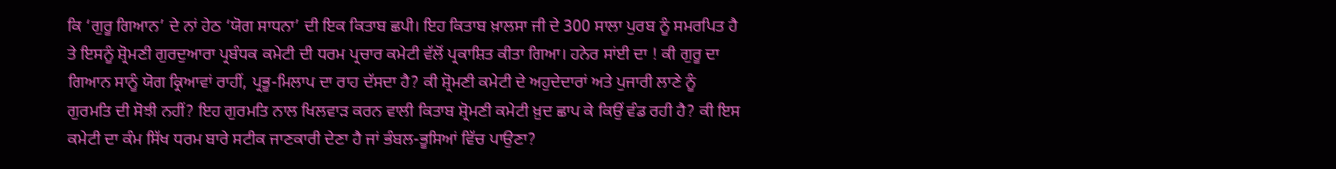ਕਿ ‘ਗੁਰੂ ਗਿਆਨ’ ਦੇ ਨਾਂ ਹੇਠ ‘ਯੋਗ ਸਾਧਨਾ’ ਦੀ ਇਕ ਕਿਤਾਬ ਛਪੀ। ਇਹ ਕਿਤਾਬ ਖ਼ਾਲਸਾ ਜੀ ਦੇ 300 ਸਾਲਾ ਪੁਰਬ ਨੂੰ ਸਮਰਪਿਤ ਹੈ ਤੇ ਇਸਨੂੰ ਸ਼੍ਰੋਮਣੀ ਗੁਰਦੁਆਰਾ ਪ੍ਰਬੰਧਕ ਕਮੇਟੀ ਦੀ ਧਰਮ ਪ੍ਰਚਾਰ ਕਮੇਟੀ ਵੱਲੋਂ ਪ੍ਰਕਾਸ਼ਿਤ ਕੀਤਾ ਗਿਆ। ਹਨੇਰ ਸਾਂਈ ਦਾ ! ਕੀ ਗੁਰੂ ਦਾ ਗਿਆਨ ਸਾਨੂੰ ਯੋਗ ਕ੍ਰਿਆਵਾਂ ਰਾਹੀਂ, ਪ੍ਰਭੂ-ਮਿਲਾਪ ਦਾ ਰਾਹ ਦੱਸਦਾ ਹੈ? ਕੀ ਸ਼੍ਰੋਮਣੀ ਕਮੇਟੀ ਦੇ ਅਹੁਦੇਦਾਰਾਂ ਅਤੇ ਪੁਜਾਰੀ ਲਾਣੇ ਨੂੰ ਗੁਰਮਤਿ ਦੀ ਸੋਝੀ ਨਹੀਂ? ਇਹ ਗੁਰਮਤਿ ਨਾਲ ਖਿਲਵਾੜ ਕਰਨ ਵਾਲੀ ਕਿਤਾਬ ਸ਼੍ਰੋਮਣੀ ਕਮੇਟੀ ਖ਼ੁਦ ਛਾਪ ਕੇ ਕਿਉਂ ਵੰਡ ਰਹੀ ਹੈ? ਕੀ ਇਸ ਕਮੇਟੀ ਦਾ ਕੰਮ ਸਿੱਖ ਧਰਮ ਬਾਰੇ ਸਟੀਕ ਜਾਣਕਾਰੀ ਦੇਣਾ ਹੈ ਜਾਂ ਭੰਬਲ-ਭੂਸਿਆਂ ਵਿੱਚ ਪਾਉਣਾ?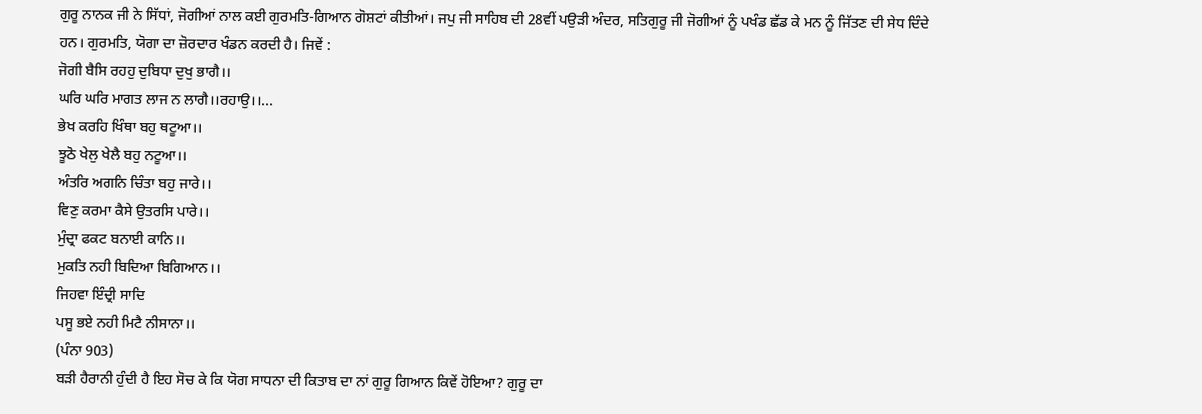ਗੁਰੂ ਨਾਨਕ ਜੀ ਨੇ ਸਿੱਧਾਂ, ਜੋਗੀਆਂ ਨਾਲ ਕਈ ਗੁਰਮਤਿ-ਗਿਆਨ ਗੋਸ਼ਟਾਂ ਕੀਤੀਆਂ। ਜਪੁ ਜੀ ਸਾਹਿਬ ਦੀ 28ਵੀਂ ਪਉੜੀ ਅੰਦਰ, ਸਤਿਗੁਰੂ ਜੀ ਜੋਗੀਆਂ ਨੂੰ ਪਖੰਡ ਛੱਡ ਕੇ ਮਨ ਨੂੰ ਜਿੱਤਣ ਦੀ ਸੇਧ ਦਿੰਦੇ ਹਨ। ਗੁਰਮਤਿ, ਯੋਗਾ ਦਾ ਜ਼ੋਰਦਾਰ ਖੰਡਨ ਕਰਦੀ ਹੈ। ਜਿਵੇਂ :
ਜੋਗੀ ਬੈਸਿ ਰਹਹੁ ਦੁਬਿਧਾ ਦੁਖੁ ਭਾਗੈ।।
ਘਰਿ ਘਰਿ ਮਾਗਤ ਲਾਜ ਨ ਲਾਗੈ।।ਰਹਾਉ।।...
ਭੇਖ ਕਰਹਿ ਖਿੰਥਾ ਬਹੁ ਥਟੂਆ।।
ਝੂਠੋ ਖੇਲੁ ਖੇਲੈ ਬਹੁ ਨਟੂਆ।।
ਅੰਤਰਿ ਅਗਨਿ ਚਿੰਤਾ ਬਹੁ ਜਾਰੇ।।
ਵਿਣੁ ਕਰਮਾ ਕੈਸੇ ਉਤਰਸਿ ਪਾਰੇ।।
ਮੁੰਦ੍ਰਾ ਫਕਟ ਬਨਾਈ ਕਾਨਿ।।
ਮੁਕਤਿ ਨਹੀ ਬਿਦਿਆ ਬਿਗਿਆਨ।।
ਜਿਹਵਾ ਇੰਦ੍ਰੀ ਸਾਦਿ
ਪਸੂ ਭਏ ਨਹੀ ਮਿਟੈ ਨੀਸਾਨਾ।।
(ਪੰਨਾ 903)
ਬੜੀ ਹੈਰਾਨੀ ਹੁੰਦੀ ਹੈ ਇਹ ਸੋਚ ਕੇ ਕਿ ਯੋਗ ਸਾਧਨਾ ਦੀ ਕਿਤਾਬ ਦਾ ਨਾਂ ਗੁਰੂ ਗਿਆਨ ਕਿਵੇਂ ਹੋਇਆ? ਗੁਰੂ ਦਾ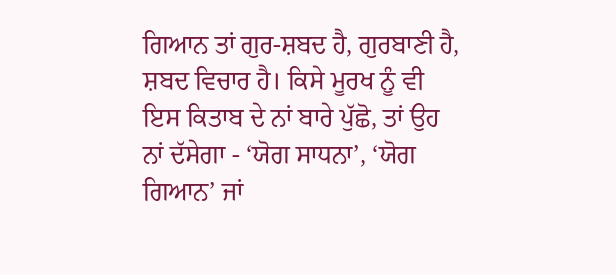ਗਿਆਨ ਤਾਂ ਗੁਰ-ਸ਼ਬਦ ਹੈ, ਗੁਰਬਾਣੀ ਹੈ, ਸ਼ਬਦ ਵਿਚਾਰ ਹੈ। ਕਿਸੇ ਮੂਰਖ ਨੂੰ ਵੀ ਇਸ ਕਿਤਾਬ ਦੇ ਨਾਂ ਬਾਰੇ ਪੁੱਛੋ, ਤਾਂ ਉਹ ਨਾਂ ਦੱਸੇਗਾ - ‘ਯੋਗ ਸਾਧਨਾ’, ‘ਯੋਗ ਗਿਆਨ’ ਜਾਂ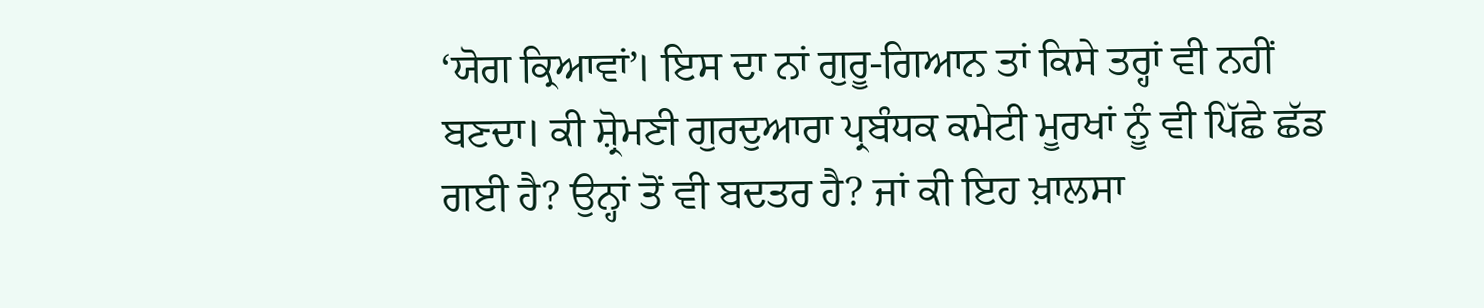‘ਯੋਗ ਕ੍ਰਿਆਵਾਂ’। ਇਸ ਦਾ ਨਾਂ ਗੁਰੂ-ਗਿਆਨ ਤਾਂ ਕਿਸੇ ਤਰ੍ਹਾਂ ਵੀ ਨਹੀਂ ਬਣਦਾ। ਕੀ ਸ਼੍ਰੋਮਣੀ ਗੁਰਦੁਆਰਾ ਪ੍ਰਬੰਧਕ ਕਮੇਟੀ ਮੂਰਖਾਂ ਨੂੰ ਵੀ ਪਿੱਛੇ ਛੱਡ ਗਈ ਹੈ? ਉਨ੍ਹਾਂ ਤੋਂ ਵੀ ਬਦਤਰ ਹੈ? ਜਾਂ ਕੀ ਇਹ ਖ਼ਾਲਸਾ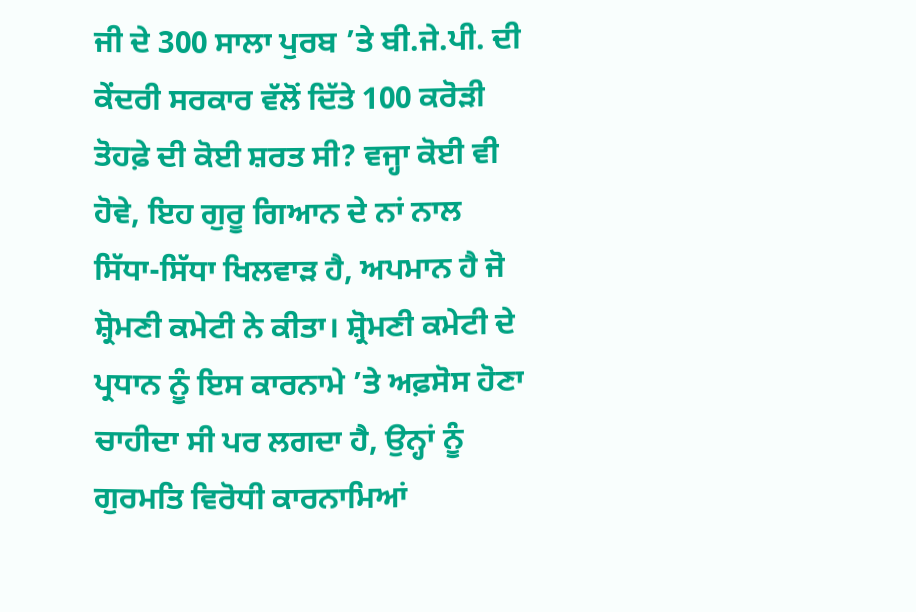ਜੀ ਦੇ 300 ਸਾਲਾ ਪੁਰਬ ’ਤੇ ਬੀ.ਜੇ.ਪੀ. ਦੀ ਕੇਂਦਰੀ ਸਰਕਾਰ ਵੱਲੋਂ ਦਿੱਤੇ 100 ਕਰੋੜੀ ਤੋਹਫ਼ੇ ਦੀ ਕੋਈ ਸ਼ਰਤ ਸੀ? ਵਜ੍ਹਾ ਕੋਈ ਵੀ ਹੋਵੇ, ਇਹ ਗੁਰੂ ਗਿਆਨ ਦੇ ਨਾਂ ਨਾਲ ਸਿੱਧਾ-ਸਿੱਧਾ ਖਿਲਵਾੜ ਹੈ, ਅਪਮਾਨ ਹੈ ਜੋ ਸ਼੍ਰੋਮਣੀ ਕਮੇਟੀ ਨੇ ਕੀਤਾ। ਸ਼੍ਰੋਮਣੀ ਕਮੇਟੀ ਦੇ ਪ੍ਰਧਾਨ ਨੂੰ ਇਸ ਕਾਰਨਾਮੇ ’ਤੇ ਅਫ਼ਸੋਸ ਹੋਣਾ ਚਾਹੀਦਾ ਸੀ ਪਰ ਲਗਦਾ ਹੈ, ਉਨ੍ਹਾਂ ਨੂੰ ਗੁਰਮਤਿ ਵਿਰੋਧੀ ਕਾਰਨਾਮਿਆਂ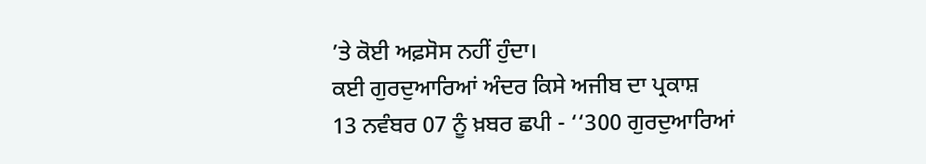’ਤੇ ਕੋਈ ਅਫ਼ਸੋਸ ਨਹੀਂ ਹੁੰਦਾ।
ਕਈ ਗੁਰਦੁਆਰਿਆਂ ਅੰਦਰ ਕਿਸੇ ਅਜੀਬ ਦਾ ਪ੍ਰਕਾਸ਼
13 ਨਵੰਬਰ 07 ਨੂੰ ਖ਼ਬਰ ਛਪੀ - ‘‘300 ਗੁਰਦੁਆਰਿਆਂ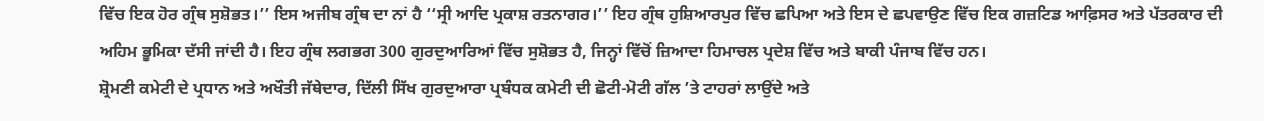ਵਿੱਚ ਇਕ ਹੋਰ ਗ੍ਰੰਥ ਸੁਸ਼ੋਭਤ।’’ ਇਸ ਅਜੀਬ ਗ੍ਰੰਥ ਦਾ ਨਾਂ ਹੈ ‘‘ਸ੍ਰੀ ਆਦਿ ਪ੍ਰਕਾਸ਼ ਰਤਨਾਗਰ।’’ ਇਹ ਗ੍ਰੰਥ ਹੁਸ਼ਿਆਰਪੁਰ ਵਿੱਚ ਛਪਿਆ ਅਤੇ ਇਸ ਦੇ ਛਪਵਾਉਣ ਵਿੱਚ ਇਕ ਗਜ਼ਟਿਡ ਆਫ਼ਿਸਰ ਅਤੇ ਪੱਤਰਕਾਰ ਦੀ ਅਹਿਮ ਭੂਮਿਕਾ ਦੱਸੀ ਜਾਂਦੀ ਹੈ। ਇਹ ਗ੍ਰੰਥ ਲਗਭਗ 300 ਗੁਰਦੁਆਰਿਆਂ ਵਿੱਚ ਸੁਸ਼ੋਭਤ ਹੈ, ਜਿਨ੍ਹਾਂ ਵਿੱਚੋਂ ਜ਼ਿਆਦਾ ਹਿਮਾਚਲ ਪ੍ਰਦੇਸ਼ ਵਿੱਚ ਅਤੇ ਬਾਕੀ ਪੰਜਾਬ ਵਿੱਚ ਹਨ।
ਸ਼੍ਰੋਮਣੀ ਕਮੇਟੀ ਦੇ ਪ੍ਰਧਾਨ ਅਤੇ ਅਖੌਤੀ ਜੱਥੇਦਾਰ, ਦਿੱਲੀ ਸਿੱਖ ਗੁਰਦੁਆਰਾ ਪ੍ਰਬੰਧਕ ਕਮੇਟੀ ਦੀ ਛੋਟੀ-ਮੋਟੀ ਗੱਲ ’ਤੇ ਟਾਹਰਾਂ ਲਾਉਂਦੇ ਅਤੇ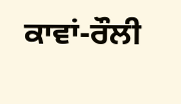ਕਾਵਾਂ-ਰੌਲੀ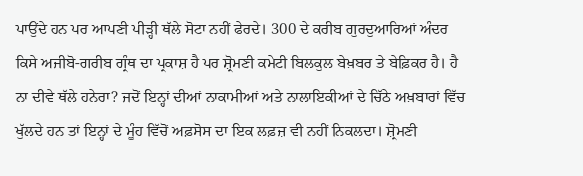ਪਾਉਂਦੇ ਹਨ ਪਰ ਆਪਣੀ ਪੀੜ੍ਹੀ ਥੱਲੇ ਸੋਟਾ ਨਹੀਂ ਫੇਰਦੇ। 300 ਦੇ ਕਰੀਬ ਗੁਰਦੁਆਰਿਆਂ ਅੰਦਰ ਕਿਸੇ ਅਜੀਬੋ-ਗਰੀਬ ਗ੍ਰੰਥ ਦਾ ਪ੍ਰਕਾਸ਼ ਹੈ ਪਰ ਸ਼੍ਰੋਮਣੀ ਕਮੇਟੀ ਬਿਲਕੁਲ ਬੇਖ਼ਬਰ ਤੇ ਬੇਫ਼ਿਕਰ ਹੈ। ਹੈ ਨਾ ਦੀਵੇ ਥੱਲੇ ਹਨੇਰਾ? ਜਦੋਂ ਇਨ੍ਹਾਂ ਦੀਆਂ ਨਾਕਾਮੀਆਂ ਅਤੇ ਨਾਲਾਇਕੀਆਂ ਦੇ ਚਿੱਠੇ ਅਖ਼ਬਾਰਾਂ ਵਿੱਚ ਖੁੱਲਦੇ ਹਨ ਤਾਂ ਇਨ੍ਹਾਂ ਦੇ ਮੂੰਹ ਵਿੱਚੋਂ ਅਫ਼ਸੋਸ ਦਾ ਇਕ ਲਫ਼ਜ਼ ਵੀ ਨਹੀਂ ਨਿਕਲਦਾ। ਸ਼੍ਰੋਮਣੀ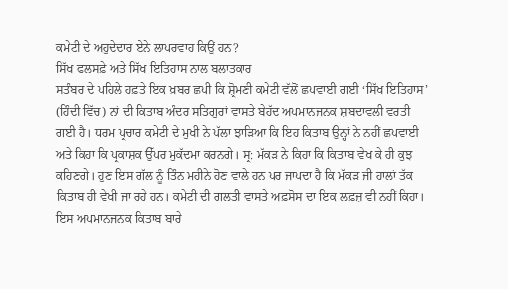ਕਮੇਟੀ ਦੇ ਅਹੁਦੇਦਾਰ ਏਨੇ ਲਾਪਰਵਾਹ ਕਿਉਂ ਹਨ?
ਸਿੱਖ ਫਲਸਫ਼ੇ ਅਤੇ ਸਿੱਖ ਇਤਿਹਾਸ ਨਾਲ ਬਲਾਤਕਾਰ
ਸਤੰਬਰ ਦੇ ਪਹਿਲੇ ਹਫ਼ਤੇ ਇਕ ਖ਼ਬਰ ਛਪੀ ਕਿ ਸ਼੍ਰੋਮਣੀ ਕਮੇਟੀ ਵੱਲੋਂ ਛਪਵਾਈ ਗਈ ‘ਸਿੱਖ ਇਤਿਹਾਸ’ (ਹਿੰਦੀ ਵਿੱਚ) ਨਾਂ ਦੀ ਕਿਤਾਬ ਅੰਦਰ ਸਤਿਗੁਰਾਂ ਵਾਸਤੇ ਬੇਹੱਦ ਅਪਮਾਨਜਨਕ ਸ਼ਬਦਾਵਲੀ ਵਰਤੀ ਗਈ ਹੈ। ਧਰਮ ਪ੍ਰਚਾਰ ਕਮੇਟੀ ਦੇ ਮੁਖੀ ਨੇ ਪੱਲਾ ਝਾੜਿਆ ਕਿ ਇਹ ਕਿਤਾਬ ਉਨ੍ਹਾਂ ਨੇ ਨਹੀਂ ਛਪਵਾਈ ਅਤੇ ਕਿਹਾ ਕਿ ਪ੍ਰਕਾਸ਼ਕ ਉੱਪਰ ਮੁਕੱਦਮਾ ਕਰਨਗੇ। ਸ੍ਰ: ਮੱਕੜ ਨੇ ਕਿਹਾ ਕਿ ਕਿਤਾਬ ਵੇਖ ਕੇ ਹੀ ਕੁਝ ਕਹਿਣਗੇ। ਹੁਣ ਇਸ ਗੱਲ ਨੂੰ ਤਿੰਨ ਮਹੀਨੇ ਹੋਣ ਵਾਲੇ ਹਨ ਪਰ ਜਾਪਦਾ ਹੈ ਕਿ ਮੱਕੜ ਜੀ ਹਾਲਾਂ ਤੱਕ ਕਿਤਾਬ ਹੀ ਵੇਖੀ ਜਾ ਰਹੇ ਹਨ। ਕਮੇਟੀ ਦੀ ਗਲਤੀ ਵਾਸਤੇ ਅਫ਼ਸੋਸ ਦਾ ਇਕ ਲਫ਼ਜ਼ ਵੀ ਨਹੀਂ ਕਿਹਾ।
ਇਸ ਅਪਮਾਨਜਨਕ ਕਿਤਾਬ ਬਾਰੇ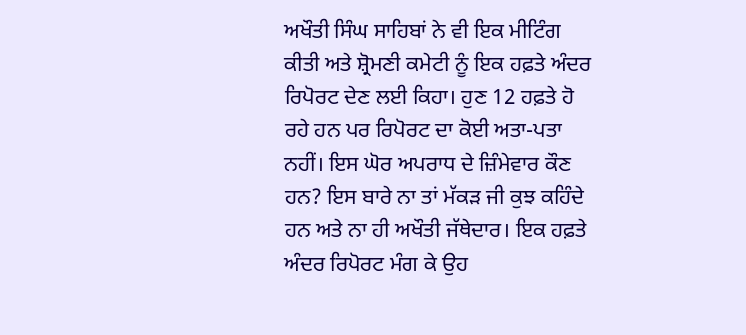ਅਖੌਤੀ ਸਿੰਘ ਸਾਹਿਬਾਂ ਨੇ ਵੀ ਇਕ ਮੀਟਿੰਗ ਕੀਤੀ ਅਤੇ ਸ਼੍ਰੋਮਣੀ ਕਮੇਟੀ ਨੂੰ ਇਕ ਹਫ਼ਤੇ ਅੰਦਰ ਰਿਪੋਰਟ ਦੇਣ ਲਈ ਕਿਹਾ। ਹੁਣ 12 ਹਫ਼ਤੇ ਹੋ ਰਹੇ ਹਨ ਪਰ ਰਿਪੋਰਟ ਦਾ ਕੋਈ ਅਤਾ-ਪਤਾ ਨਹੀਂ। ਇਸ ਘੋਰ ਅਪਰਾਧ ਦੇ ਜ਼ਿੰਮੇਵਾਰ ਕੌਣ ਹਨ? ਇਸ ਬਾਰੇ ਨਾ ਤਾਂ ਮੱਕੜ ਜੀ ਕੁਝ ਕਹਿੰਦੇ ਹਨ ਅਤੇ ਨਾ ਹੀ ਅਖੌਤੀ ਜੱਥੇਦਾਰ। ਇਕ ਹਫ਼ਤੇ ਅੰਦਰ ਰਿਪੋਰਟ ਮੰਗ ਕੇ ਉਹ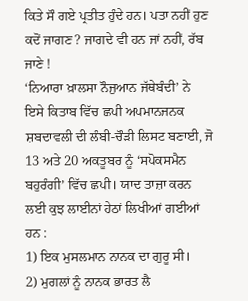ਕਿਤੇ ਸੌ ਗਏ ਪ੍ਰਤੀਤ ਹੁੰਦੇ ਹਨ। ਪਤਾ ਨਹੀਂ ਹੁਣ ਕਦੋਂ ਜਾਗਣ? ਜਾਗਦੇ ਵੀ ਹਨ ਜਾਂ ਨਹੀਂ, ਰੱਬ ਜਾਣੇ !
‘ਨਿਆਰਾ ਖ਼ਾਲਸਾ ਨੌਜੁਆਨ ਜੱਥੇਬੰਦੀ’ ਨੇ ਇਸੇ ਕਿਤਾਬ ਵਿੱਚ ਛਪੀ ਅਪਮਾਨਜਨਕ ਸ਼ਬਦਾਵਲੀ ਦੀ ਲੰਬੀ-ਚੌੜੀ ਲਿਸਟ ਬਣਾਈ, ਜੋ 13 ਅਤੇ 20 ਅਕਤੂਬਰ ਨੂੰ ‘ਸਪੋਕਸਮੈਨ ਬਹੁਰੰਗੀ’ ਵਿੱਚ ਛਪੀ। ਯਾਦ ਤਾਜ਼ਾ ਕਰਨ ਲਈ ਕੁਝ ਲਾਈਨਾਂ ਹੇਠਾਂ ਲਿਖੀਆਂ ਗਈਆਂ ਹਨ :
1) ਇਕ ਮੁਸਲਮਾਨ ਨਾਨਕ ਦਾ ਗੁਰੂ ਸੀ।
2) ਮੁਗਲਾਂ ਨੂੰ ਨਾਨਕ ਭਾਰਤ ਲੈ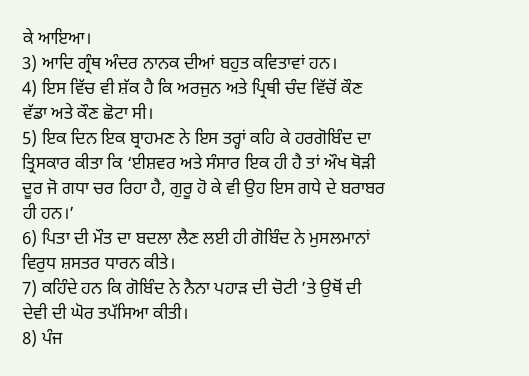ਕੇ ਆਇਆ।
3) ਆਦਿ ਗ੍ਰੰਥ ਅੰਦਰ ਨਾਨਕ ਦੀਆਂ ਬਹੁਤ ਕਵਿਤਾਵਾਂ ਹਨ।
4) ਇਸ ਵਿੱਚ ਵੀ ਸ਼ੱਕ ਹੈ ਕਿ ਅਰਜੁਨ ਅਤੇ ਪ੍ਰਿਥੀ ਚੰਦ ਵਿੱਚੋਂ ਕੌਣ ਵੱਡਾ ਅਤੇ ਕੌਣ ਛੋਟਾ ਸੀ।
5) ਇਕ ਦਿਨ ਇਕ ਬ੍ਰਾਹਮਣ ਨੇ ਇਸ ਤਰ੍ਹਾਂ ਕਹਿ ਕੇ ਹਰਗੋਬਿੰਦ ਦਾ ਤ੍ਰਿਸਕਾਰ ਕੀਤਾ ਕਿ ‘ਈਸ਼ਵਰ ਅਤੇ ਸੰਸਾਰ ਇਕ ਹੀ ਹੈ ਤਾਂ ਔਖ ਥੋੜੀ ਦੂਰ ਜੋ ਗਧਾ ਚਰ ਰਿਹਾ ਹੈ, ਗੁਰੂ ਹੋ ਕੇ ਵੀ ਉਹ ਇਸ ਗਧੇ ਦੇ ਬਰਾਬਰ ਹੀ ਹਨ।’
6) ਪਿਤਾ ਦੀ ਮੌਤ ਦਾ ਬਦਲਾ ਲੈਣ ਲਈ ਹੀ ਗੋਬਿੰਦ ਨੇ ਮੁਸਲਮਾਨਾਂ ਵਿਰੁਧ ਸ਼ਸਤਰ ਧਾਰਨ ਕੀਤੇ।
7) ਕਹਿੰਦੇ ਹਨ ਕਿ ਗੋਬਿੰਦ ਨੇ ਨੈਨਾ ਪਹਾੜ ਦੀ ਚੋਟੀ ’ਤੇ ਉਥੋਂ ਦੀ ਦੇਵੀ ਦੀ ਘੋਰ ਤਪੱਸਿਆ ਕੀਤੀ।
8) ਪੰਜ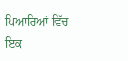ਪਿਆਰਿਆਂ ਵਿੱਚ ਇਕ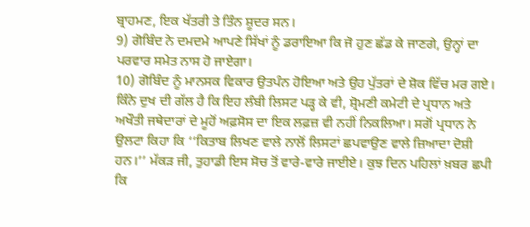ਬ੍ਰਾਹਮਣ, ਇਕ ਖੱਤਰੀ ਤੇ ਤਿੰਨ ਸ਼ੂਦਰ ਸਨ।
9) ਗੋਬਿੰਦ ਨੇ ਦਮਦਮੇ ਆਪਣੇ ਸਿੱਖਾਂ ਨੂੰ ਡਰਾਇਆ ਕਿ ਜੋ ਹੁਣ ਛੱਡ ਕੇ ਜਾਣਗੇ, ਉਨ੍ਹਾਂ ਦਾ ਪਰਵਾਰ ਸਮੇਤ ਨਾਸ ਹੋ ਜਾਏਗਾ।
10) ਗੋਬਿੰਦ ਨੂੰ ਮਾਨਸਕ ਵਿਕਾਰ ਉਤਪੰਨ ਹੋਇਆ ਅਤੇ ਉਹ ਪੁੱਤਰਾਂ ਦੇ ਸ਼ੋਕ ਵਿੱਚ ਮਰ ਗਏ।
ਕਿੰਨੇ ਦੁਖ ਦੀ ਗੱਲ ਹੈ ਕਿ ਇਹ ਲੰਬੀ ਲਿਸਟ ਪੜ੍ਹ ਕੇ ਵੀ, ਸ਼੍ਰੋਮਣੀ ਕਮੇਟੀ ਦੇ ਪ੍ਰਧਾਨ ਅਤੇ ਅਖੌਤੀ ਜਥੇਦਾਰਾਂ ਦੇ ਮੂਹੋਂ ਅਫ਼ਸੋਸ ਦਾ ਇਕ ਲਫ਼ਜ਼ ਵੀ ਨਹੀਂ ਨਿਕਲਿਆ। ਸਗੋਂ ਪ੍ਰਧਾਨ ਨੇ ਉਲਟਾ ਕਿਹਾ ਕਿ ‘‘ਕਿਤਾਬ ਲਿਖਣ ਵਾਲੇ ਨਾਲੋਂ ਲਿਸਟਾਂ ਛਪਵਾਉਣ ਵਾਲੇ ਜ਼ਿਆਦਾ ਦੋਸ਼ੀ ਹਨ।’’ ਮੱਕੜ ਜੀ, ਤੁਹਾਡੀ ਇਸ ਸੋਚ ਤੋਂ ਵਾਰੇ-ਵਾਰੇ ਜਾਈਏ। ਕੁਝ ਦਿਨ ਪਹਿਲਾਂ ਖ਼ਬਰ ਛਪੀ ਕਿ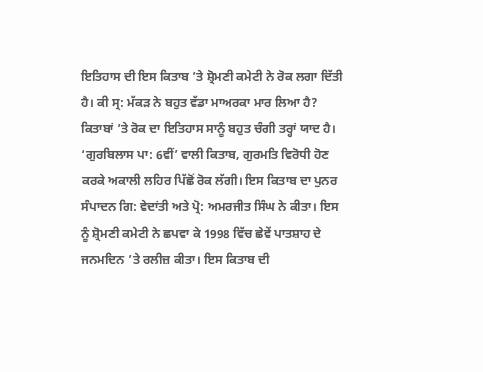ਇਤਿਹਾਸ ਦੀ ਇਸ ਕਿਤਾਬ ’ਤੇ ਸ਼੍ਰੋਮਣੀ ਕਮੇਟੀ ਨੇ ਰੋਕ ਲਗਾ ਦਿੱਤੀ ਹੈ। ਕੀ ਸ੍ਰ: ਮੱਕੜ ਨੇ ਬਹੁਤ ਵੱਡਾ ਮਾਅਰਕਾ ਮਾਰ ਲਿਆ ਹੈ? ਕਿਤਾਬਾਂ ’ਤੇ ਰੋਕ ਦਾ ਇਤਿਹਾਸ ਸਾਨੂੰ ਬਹੁਤ ਚੰਗੀ ਤਰ੍ਹਾਂ ਯਾਦ ਹੈ। ‘ਗੁਰਬਿਲਾਸ ਪਾ: 6ਵੀਂ’ ਵਾਲੀ ਕਿਤਾਬ, ਗੁਰਮਤਿ ਵਿਰੋਧੀ ਹੋਣ ਕਰਕੇ ਅਕਾਲੀ ਲਹਿਰ ਪਿੱਛੋਂ ਰੋਕ ਲੱਗੀ। ਇਸ ਕਿਤਾਬ ਦਾ ਪੁਨਰ ਸੰਪਾਦਨ ਗਿ: ਵੇਦਾਂਤੀ ਅਤੇ ਪ੍ਰੋ: ਅਮਰਜੀਤ ਸਿੰਘ ਨੇ ਕੀਤਾ। ਇਸ ਨੂੰ ਸ਼੍ਰੋਮਣੀ ਕਮੇਟੀ ਨੇ ਛਪਵਾ ਕੇ 1998 ਵਿੱਚ ਛੇਵੇਂ ਪਾਤਸ਼ਾਹ ਦੇ ਜਨਮਦਿਨ ’ਤੇ ਰਲੀਜ਼ ਕੀਤਾ। ਇਸ ਕਿਤਾਬ ਦੀ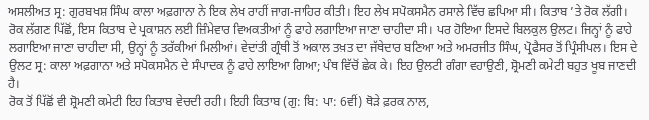ਅਸਲੀਅਤ ਸ੍ਰ: ਗੁਰਬਖਸ਼ ਸਿੰਘ ਕਾਲਾ ਅਫ਼ਗਾਨਾ ਨੇ ਇਕ ਲੇਖ ਰਾਹੀਂ ਜਾਗ-ਜਾਹਿਰ ਕੀਤੀ। ਇਹ ਲੇਖ ਸਪੋਕਸਮੈਨ ਰਸਾਲੇ ਵਿੱਚ ਛਪਿਆ ਸੀ। ਕਿਤਾਬ ’ਤੇ ਰੋਕ ਲੱਗੀ। ਰੋਕ ਲੱਗਣ ਪਿੱਛੋਂ, ਇਸ ਕਿਤਾਬ ਦੇ ਪ੍ਰਕਾਸ਼ਨ ਲਈ ਜ਼ਿੰਮੇਵਾਰ ਵਿਅਕਤੀਆਂ ਨੂੰ ਫਾਹੇ ਲਗਾਇਆ ਜਾਣਾ ਚਾਹੀਦਾ ਸੀ। ਪਰ ਹੋਇਆ ਇਸਦੇ ਬਿਲਕੁਲ ਉਲਟ। ਜਿਨ੍ਹਾਂ ਨੂੰ ਫਾਹੇ ਲਗਾਇਆ ਜਾਣਾ ਚਾਹੀਦਾ ਸੀ, ਉਨ੍ਹਾਂ ਨੂੰ ਤਰੱਕੀਆਂ ਮਿਲੀਆਂ। ਵੇਦਾਂਤੀ ਗ੍ਰੰਥੀ ਤੋਂ ਅਕਾਲ ਤਖ਼ਤ ਦਾ ਜੱਥੇਦਾਰ ਬਣਿਆ ਅਤੇ ਅਮਰਜੀਤ ਸਿੰਘ, ਪ੍ਰੋਫੈਸਰ ਤੋਂ ਪ੍ਰਿੰਸੀਪਲ। ਇਸ ਦੇ ਉਲਟ ਸ੍ਰ: ਕਾਲਾ ਅਫ਼ਗਾਨਾ ਅਤੇ ਸਪੋਕਸਮੈਨ ਦੇ ਸੰਪਾਦਕ ਨੂੰ ਫਾਹੇ ਲਾਇਆ ਗਿਆ; ਪੰਥ ਵਿੱਚੋਂ ਛੇਕ ਕੇ। ਇਹ ਉਲਟੀ ਗੰਗਾ ਵਹਾਉਣੀ, ਸ਼੍ਰੋਮਣੀ ਕਮੇਟੀ ਬਹੁਤ ਖੂਬ ਜਾਣਦੀ ਹੈ।
ਰੋਕ ਤੋਂ ਪਿੱਛੋਂ ਵੀ ਸ਼੍ਰੋਮਣੀ ਕਮੇਟੀ ਇਹ ਕਿਤਾਬ ਵੇਚਦੀ ਰਹੀ। ਇਹੀ ਕਿਤਾਬ (ਗੁ: ਬਿ: ਪਾ: 6ਵੀਂ) ਥੋੜੇ ਫ਼ਰਕ ਨਾਲ,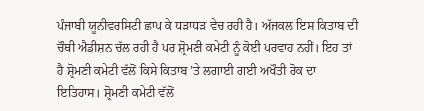ਪੰਜਾਬੀ ਯੂਨੀਵਰਸਿਟੀ ਛਾਪ ਕੇ ਧੜਾਧੜ ਵੇਚ ਰਹੀ ਹੈ। ਅੱਜਕਲ ਇਸ ਕਿਤਾਬ ਦੀ ਚੌਥੀ ਐਡੀਸ਼ਨ ਚੱਲ ਰਹੀ ਹੈ ਪਰ ਸ਼੍ਰੋਮਣੀ ਕਮੇਟੀ ਨੂੰ ਕੋਈ ਪਰਵਾਹ ਨਹੀਂ। ਇਹ ਤਾਂ ਹੈ ਸ਼੍ਰੋਮਣੀ ਕਮੇਟੀ ਵੱਲੋਂ ਕਿਸੇ ਕਿਤਾਬ ’ਤੇ ਲਗਾਈ ਗਈ ਅਖੌਤੀ ਰੋਕ ਦਾ ਇਤਿਹਾਸ। ਸ਼੍ਰੋਮਣੀ ਕਮੇਟੀ ਵੱਲੋਂ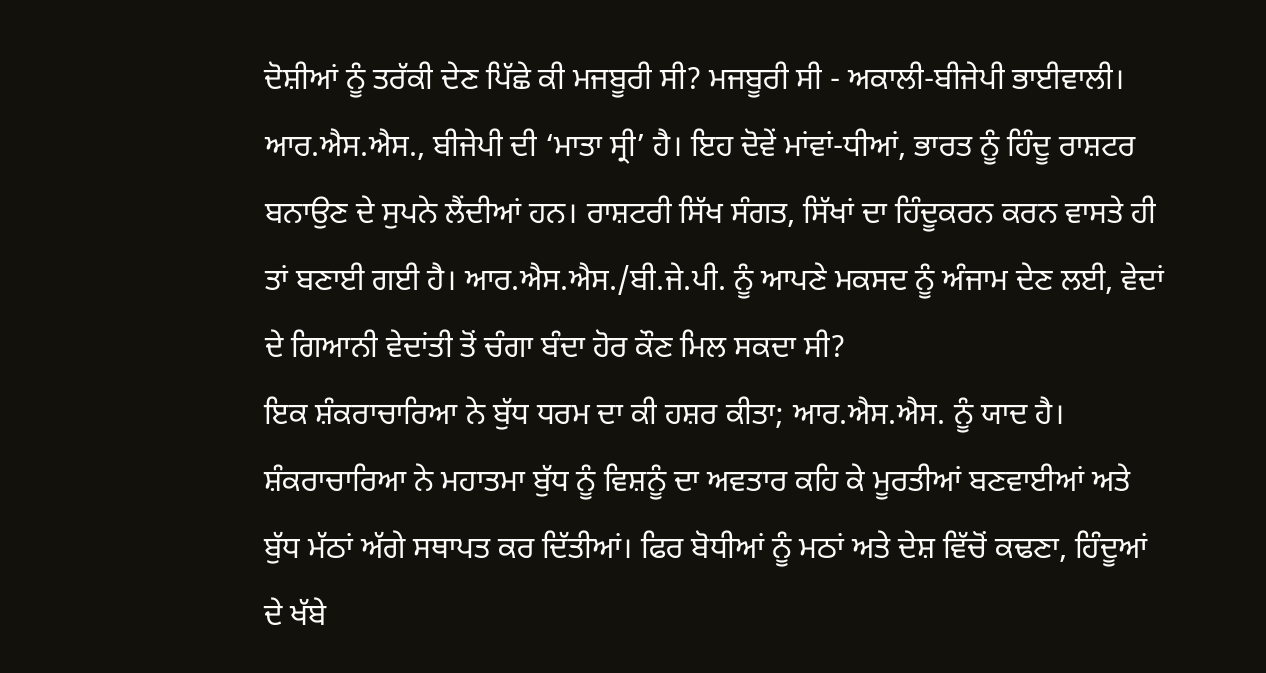ਦੋਸ਼ੀਆਂ ਨੂੰ ਤਰੱਕੀ ਦੇਣ ਪਿੱਛੇ ਕੀ ਮਜਬੂਰੀ ਸੀ? ਮਜਬੂਰੀ ਸੀ - ਅਕਾਲੀ-ਬੀਜੇਪੀ ਭਾਈਵਾਲੀ। ਆਰ.ਐਸ.ਐਸ., ਬੀਜੇਪੀ ਦੀ ‘ਮਾਤਾ ਸ੍ਰੀ’ ਹੈ। ਇਹ ਦੋਵੇਂ ਮਾਂਵਾਂ-ਧੀਆਂ, ਭਾਰਤ ਨੂੰ ਹਿੰਦੂ ਰਾਸ਼ਟਰ ਬਨਾਉਣ ਦੇ ਸੁਪਨੇ ਲੈਂਦੀਆਂ ਹਨ। ਰਾਸ਼ਟਰੀ ਸਿੱਖ ਸੰਗਤ, ਸਿੱਖਾਂ ਦਾ ਹਿੰਦੂਕਰਨ ਕਰਨ ਵਾਸਤੇ ਹੀ ਤਾਂ ਬਣਾਈ ਗਈ ਹੈ। ਆਰ.ਐਸ.ਐਸ./ਬੀ.ਜੇ.ਪੀ. ਨੂੰ ਆਪਣੇ ਮਕਸਦ ਨੂੰ ਅੰਜਾਮ ਦੇਣ ਲਈ, ਵੇਦਾਂ ਦੇ ਗਿਆਨੀ ਵੇਦਾਂਤੀ ਤੋਂ ਚੰਗਾ ਬੰਦਾ ਹੋਰ ਕੌਣ ਮਿਲ ਸਕਦਾ ਸੀ?
ਇਕ ਸ਼ੰਕਰਾਚਾਰਿਆ ਨੇ ਬੁੱਧ ਧਰਮ ਦਾ ਕੀ ਹਸ਼ਰ ਕੀਤਾ; ਆਰ.ਐਸ.ਐਸ. ਨੂੰ ਯਾਦ ਹੈ। ਸ਼ੰਕਰਾਚਾਰਿਆ ਨੇ ਮਹਾਤਮਾ ਬੁੱਧ ਨੂੰ ਵਿਸ਼ਨੂੰ ਦਾ ਅਵਤਾਰ ਕਹਿ ਕੇ ਮੂਰਤੀਆਂ ਬਣਵਾਈਆਂ ਅਤੇ ਬੁੱਧ ਮੱਠਾਂ ਅੱਗੇ ਸਥਾਪਤ ਕਰ ਦਿੱਤੀਆਂ। ਫਿਰ ਬੋਧੀਆਂ ਨੂੰ ਮਠਾਂ ਅਤੇ ਦੇਸ਼ ਵਿੱਚੋਂ ਕਢਣਾ, ਹਿੰਦੂਆਂ ਦੇ ਖੱਬੇ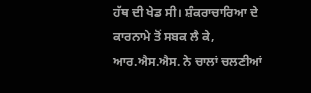ਹੱਥ ਦੀ ਖੇਡ ਸੀ। ਸ਼ੰਕਰਾਚਾਰਿਆ ਦੇ ਕਾਰਨਾਮੇ ਤੋਂ ਸਬਕ ਲੈ ਕੇ, ਆਰ.ਐਸ.ਐਸ. ਨੇ ਚਾਲਾਂ ਚਲਣੀਆਂ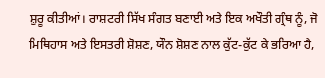ਸ਼ੁਰੂ ਕੀਤੀਆਂ। ਰਾਸ਼ਟਰੀ ਸਿੱਖ ਸੰਗਤ ਬਣਾਈ ਅਤੇ ਇਕ ਅਖੌਤੀ ਗ੍ਰੰਥ ਨੂੰ, ਜੋ ਮਿਥਿਹਾਸ ਅਤੇ ਇਸਤਰੀ ਸ਼ੋਸ਼ਣ, ਯੌਨ ਸ਼ੋਸ਼ਣ ਨਾਲ ਕੁੱਟ-ਕੁੱਟ ਕੇ ਭਰਿਆ ਹੈ,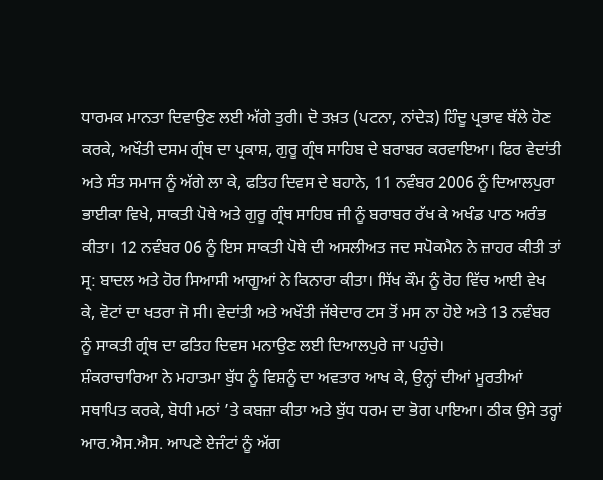ਧਾਰਮਕ ਮਾਨਤਾ ਦਿਵਾਉਣ ਲਈ ਅੱਗੇ ਤੁਰੀ। ਦੋ ਤਖ਼ਤ (ਪਟਨਾ, ਨਾਂਦੇੜ) ਹਿੰਦੂ ਪ੍ਰਭਾਵ ਥੱਲੇ ਹੋਣ ਕਰਕੇ, ਅਖੌਤੀ ਦਸਮ ਗ੍ਰੰਥ ਦਾ ਪ੍ਰਕਾਸ਼, ਗੁਰੂ ਗ੍ਰੰਥ ਸਾਹਿਬ ਦੇ ਬਰਾਬਰ ਕਰਵਾਇਆ। ਫਿਰ ਵੇਦਾਂਤੀ ਅਤੇ ਸੰਤ ਸਮਾਜ ਨੂੰ ਅੱਗੇ ਲਾ ਕੇ, ਫਤਿਹ ਦਿਵਸ ਦੇ ਬਹਾਨੇ, 11 ਨਵੰਬਰ 2006 ਨੂੰ ਦਿਆਲਪੁਰਾ ਭਾਈਕਾ ਵਿਖੇ, ਸਾਕਤੀ ਪੋਥੇ ਅਤੇ ਗੁਰੂ ਗ੍ਰੰਥ ਸਾਹਿਬ ਜੀ ਨੂੰ ਬਰਾਬਰ ਰੱਖ ਕੇ ਅਖੰਡ ਪਾਠ ਅਰੰਭ ਕੀਤਾ। 12 ਨਵੰਬਰ 06 ਨੂੰ ਇਸ ਸਾਕਤੀ ਪੋਥੇ ਦੀ ਅਸਲੀਅਤ ਜਦ ਸਪੋਕਮੈਨ ਨੇ ਜ਼ਾਹਰ ਕੀਤੀ ਤਾਂ ਸ੍ਰ: ਬਾਦਲ ਅਤੇ ਹੋਰ ਸਿਆਸੀ ਆਗੂਆਂ ਨੇ ਕਿਨਾਰਾ ਕੀਤਾ। ਸਿੱਖ ਕੌਮ ਨੂੰ ਰੋਹ ਵਿੱਚ ਆਈ ਵੇਖ ਕੇ, ਵੋਟਾਂ ਦਾ ਖਤਰਾ ਜੋ ਸੀ। ਵੇਦਾਂਤੀ ਅਤੇ ਅਖੌਤੀ ਜੱਥੇਦਾਰ ਟਸ ਤੋਂ ਮਸ ਨਾ ਹੋਏ ਅਤੇ 13 ਨਵੰਬਰ ਨੂੰ ਸਾਕਤੀ ਗ੍ਰੰਥ ਦਾ ਫਤਿਹ ਦਿਵਸ ਮਨਾਉਣ ਲਈ ਦਿਆਲਪੁਰੇ ਜਾ ਪਹੁੰਚੇ।
ਸ਼ੰਕਰਾਚਾਰਿਆ ਨੇ ਮਹਾਤਮਾ ਬੁੱਧ ਨੂੰ ਵਿਸ਼ਨੂੰ ਦਾ ਅਵਤਾਰ ਆਖ ਕੇ, ਉਨ੍ਹਾਂ ਦੀਆਂ ਮੂਰਤੀਆਂ ਸਥਾਪਿਤ ਕਰਕੇ, ਬੋਧੀ ਮਠਾਂ ’ਤੇ ਕਬਜ਼ਾ ਕੀਤਾ ਅਤੇ ਬੁੱਧ ਧਰਮ ਦਾ ਭੋਗ ਪਾਇਆ। ਠੀਕ ਉਸੇ ਤਰ੍ਹਾਂ ਆਰ.ਐਸ.ਐਸ. ਆਪਣੇ ਏਜੰਟਾਂ ਨੂੰ ਅੱਗ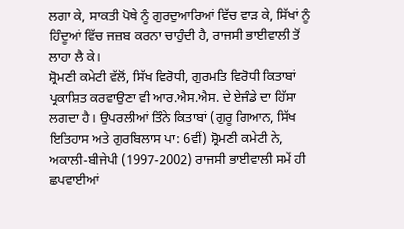ਲਗਾ ਕੇ, ਸਾਕਤੀ ਪੋਥੇ ਨੂੰ ਗੁਰਦੁਆਰਿਆਂ ਵਿੱਚ ਵਾੜ ਕੇ, ਸਿੱਖਾਂ ਨੂੰ ਹਿੰਦੂਆਂ ਵਿੱਚ ਜਜ਼ਬ ਕਰਨਾ ਚਾਹੁੰਦੀ ਹੈ, ਰਾਜਸੀ ਭਾਈਵਾਲੀ ਤੋਂ ਲਾਹਾ ਲੈ ਕੇ।
ਸ਼੍ਰੋਮਣੀ ਕਮੇਟੀ ਵੱਲੋਂ, ਸਿੱਖ ਵਿਰੋਧੀ, ਗੁਰਮਤਿ ਵਿਰੋਧੀ ਕਿਤਾਬਾਂ ਪ੍ਰਕਾਸ਼ਿਤ ਕਰਵਾਉਣਾ ਵੀ ਆਰ.ਐਸ.ਐਸ. ਦੇ ਏਜੰਡੇ ਦਾ ਹਿੱਸਾ ਲਗਦਾ ਹੈ। ਉਪਰਲੀਆਂ ਤਿੰਨੇ ਕਿਤਾਬਾਂ (ਗੁਰੂ ਗਿਆਨ, ਸਿੱਖ ਇਤਿਹਾਸ ਅਤੇ ਗੁਰਬਿਲਾਸ ਪਾ: 6ਵੀਂ) ਸ਼੍ਰੋਮਣੀ ਕਮੇਟੀ ਨੇ, ਅਕਾਲੀ-ਬੀਜੇਪੀ (1997-2002) ਰਾਜਸੀ ਭਾਈਵਾਲੀ ਸਮੇਂ ਹੀ ਛਪਵਾਈਆਂ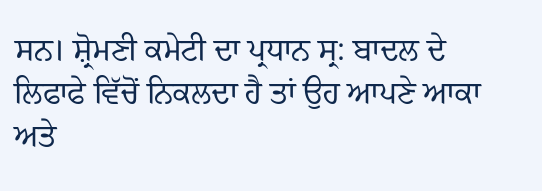ਸਨ। ਸ਼੍ਰੋਮਣੀ ਕਮੇਟੀ ਦਾ ਪ੍ਰਧਾਨ ਸ੍ਰ: ਬਾਦਲ ਦੇ ਲਿਫਾਫੇ ਵਿੱਚੋਂ ਨਿਕਲਦਾ ਹੈ ਤਾਂ ਉਹ ਆਪਣੇ ਆਕਾ ਅਤੇ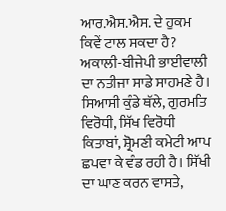ਆਰ.ਐਸ.ਐਸ. ਦੇ ਹੁਕਮ ਕਿਵੇਂ ਟਾਲ ਸਕਦਾ ਹੈ? ਅਕਾਲੀ-ਬੀਜੇਪੀ ਭਾਈਵਾਲੀ ਦਾ ਨਤੀਜਾ ਸਾਡੇ ਸਾਹਮਣੇ ਹੈ। ਸਿਆਸੀ ਕੁੰਡੇ ਥੱਲੇ, ਗੁਰਮਤਿ ਵਿਰੋਧੀ, ਸਿੱਖ ਵਿਰੋਧੀ ਕਿਤਾਬਾਂ, ਸ਼੍ਰੋਮਣੀ ਕਮੇਟੀ ਆਪ ਛਪਵਾ ਕੇ ਵੰਡ ਰਹੀ ਹੈ। ਸਿੱਖੀ ਦਾ ਘਾਣ ਕਰਨ ਵਾਸਤੇ,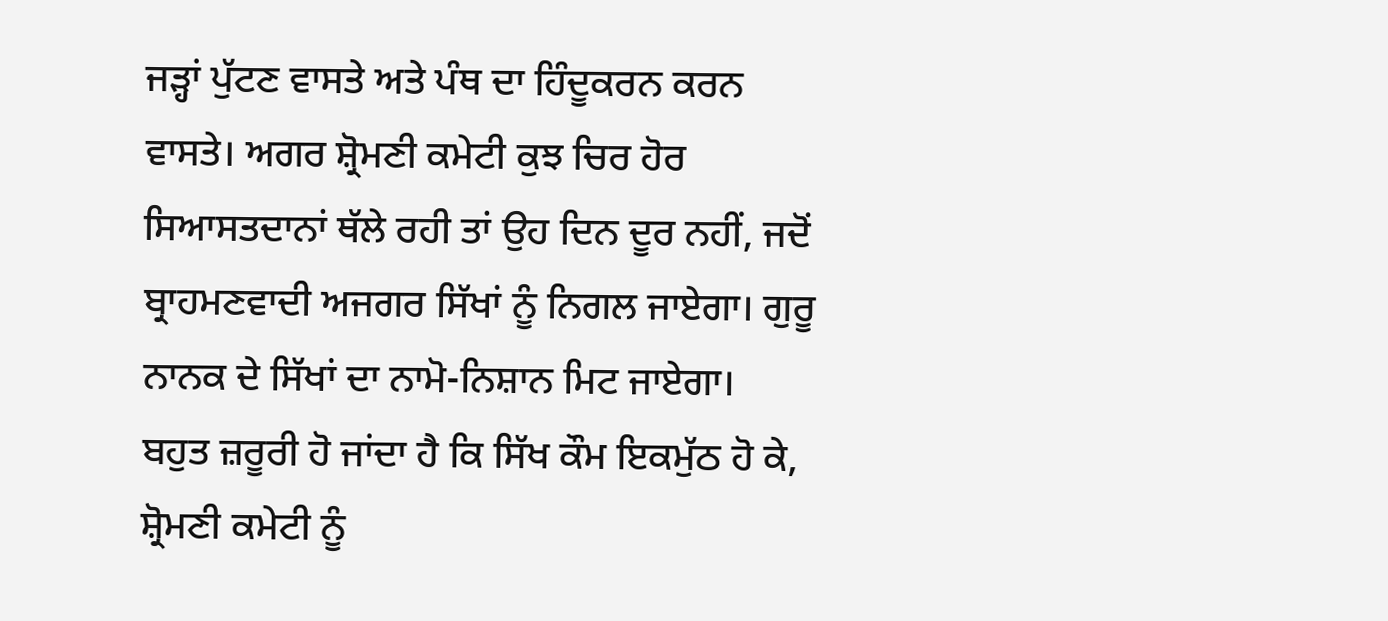ਜੜ੍ਹਾਂ ਪੁੱਟਣ ਵਾਸਤੇ ਅਤੇ ਪੰਥ ਦਾ ਹਿੰਦੂਕਰਨ ਕਰਨ ਵਾਸਤੇ। ਅਗਰ ਸ਼੍ਰੋਮਣੀ ਕਮੇਟੀ ਕੁਝ ਚਿਰ ਹੋਰ ਸਿਆਸਤਦਾਨਾਂ ਥੱਲੇ ਰਹੀ ਤਾਂ ਉਹ ਦਿਨ ਦੂਰ ਨਹੀਂ, ਜਦੋਂ ਬ੍ਰਾਹਮਣਵਾਦੀ ਅਜਗਰ ਸਿੱਖਾਂ ਨੂੰ ਨਿਗਲ ਜਾਏਗਾ। ਗੁਰੂ ਨਾਨਕ ਦੇ ਸਿੱਖਾਂ ਦਾ ਨਾਮੋ-ਨਿਸ਼ਾਨ ਮਿਟ ਜਾਏਗਾ।
ਬਹੁਤ ਜ਼ਰੂਰੀ ਹੋ ਜਾਂਦਾ ਹੈ ਕਿ ਸਿੱਖ ਕੌਮ ਇਕਮੁੱਠ ਹੋ ਕੇ, ਸ਼੍ਰੋਮਣੀ ਕਮੇਟੀ ਨੂੰ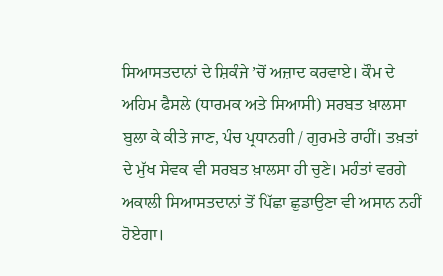ਸਿਆਸਤਦਾਨਾਂ ਦੇ ਸ਼ਿਕੰਜੇ ’ਚੋਂ ਅਜ਼ਾਦ ਕਰਵਾਏ। ਕੌਮ ਦੇ ਅਹਿਮ ਫੈਸਲੇ (ਧਾਰਮਕ ਅਤੇ ਸਿਆਸੀ) ਸਰਬਤ ਖ਼ਾਲਸਾ ਬੁਲਾ ਕੇ ਕੀਤੇ ਜਾਣ, ਪੰਚ ਪ੍ਰਧਾਨਗੀ / ਗੁਰਮਤੇ ਰਾਹੀਂ। ਤਖ਼ਤਾਂ ਦੇ ਮੁੱਖ ਸੇਵਕ ਵੀ ਸਰਬਤ ਖ਼ਾਲਸਾ ਹੀ ਚੁਣੇ। ਮਹੰਤਾਂ ਵਰਗੇ ਅਕਾਲੀ ਸਿਆਸਤਦਾਨਾਂ ਤੋਂ ਪਿੱਛਾ ਛੁਡਾਉਣਾ ਵੀ ਅਸਾਨ ਨਹੀਂ ਹੋਏਗਾ।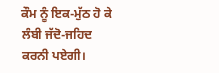ਕੌਮ ਨੂੰ ਇਕ-ਮੁੱਠ ਹੋ ਕੇ ਲੰਬੀ ਜੱਦੋ-ਜਹਿਦ ਕਰਨੀ ਪਏਗੀ।